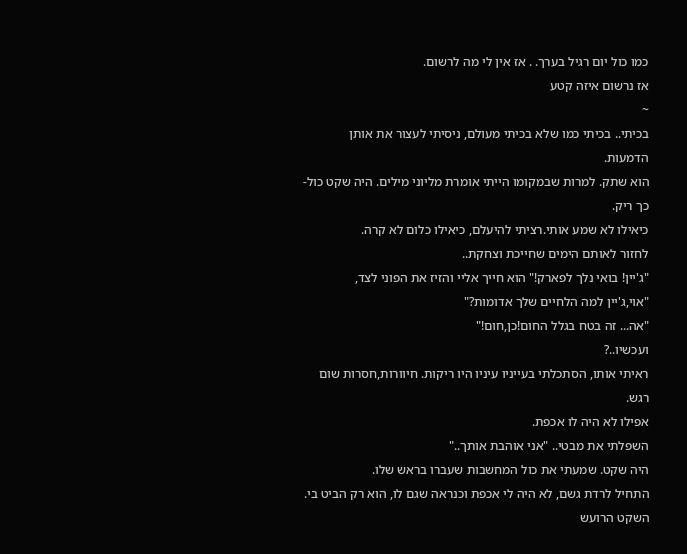כמו כול יום רגיל בערך. . אז אין לי מה לרשום.
אז נרשום איזה קטע
~
בכיתי.. בכיתי כמו שלא בכיתי מעולם, ניסיתי לעצור את אותן הדמעות.
הוא שתק. למרות שבמקומו הייתי אומרת מליוני מילים. היה שקט כול-כך ריק.
כיאילו לא שמע אותי.רציתי להיעלם, כיאילו כלום לא קרה.
לחזור לאותם הימים שחייכת וצחקת..
"ג'יין! בואי נלך לפארק!" הוא חייך אליי והזיז את הפוני לצד,
"אוי,ג'יין למה הלחיים שלך אדומות?"
"אה... זה בטח בגלל החום!כן,חום!"
ועכשיו..?
ראיתי אותו, הסתכלתי בעייניו עיניו היו ריקות. חיוורות,חסרות שום רגש.
אפילו לא היה לו אכפת.
השפלתי את מבטי.. "אני אוהבת אותך.."
היה שקט. שמעתי את כול המחשבות שעברו בראש שלו.
התחיל לרדת גשם, לא היה לי אכפת וכנראה שגם לו, הוא רק הביט בי.
השקט הרועש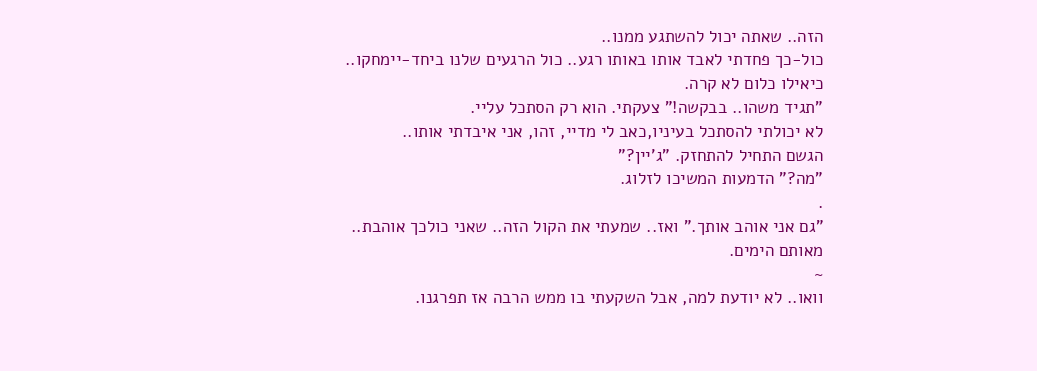הזה.. שאתה יכול להשתגע ממנו..
כול-כך פחדתי לאבד אותו באותו רגע.. כול הרגעים שלנו ביחד-יימחקו.. כיאילו כלום לא קרה.
"תגיד משהו.. בבקשה!" צעקתי. הוא רק הסתכל עליי.
לא יכולתי להסתכל בעיניו,כאב לי מדיי, זהו, אני איבדתי אותו..
הגשם התחיל להתחזק. "ג'יין?"
"מה?" הדמעות המשיכו לזלוג.
.
"גם אני אוהב אותך." ואז.. שמעתי את הקול הזה.. שאני כולכך אוהבת.. מאותם הימים.
~
וואו.. לא יודעת למה, אבל השקעתי בו ממש הרבה אז תפרגנו.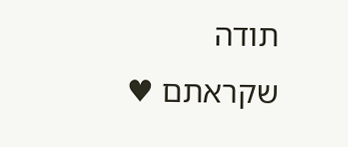תודה שקראתם ♥